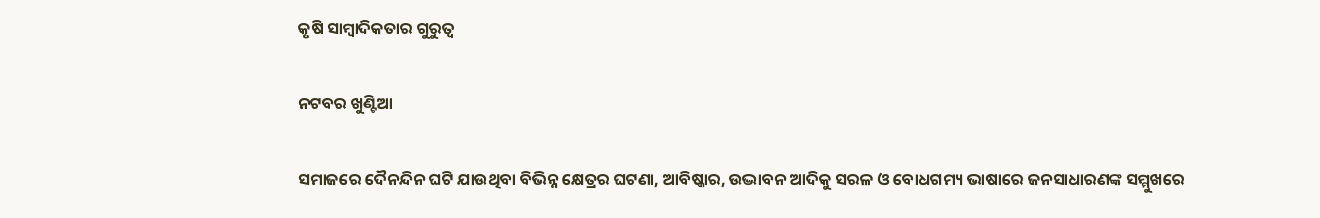କୃଷି ସାମ୍ବାଦିକତାର ଗୁରୁତ୍ୱ

ନଟବର ଖୁଣ୍ଟିଆ

ସମାଜରେ ଦୈନନ୍ଦିନ ଘଟି ଯାଉଥିବା ବିଭିନ୍ନ କ୍ଷେତ୍ରର ଘଟଣା, ଆବିଷ୍କାର, ଉଦ୍ଭାବନ ଆଦିକୁ ସରଳ ଓ ବୋଧଗମ୍ୟ ଭାଷାରେ ଜନସାଧାରଣଙ୍କ ସମ୍ମୁଖରେ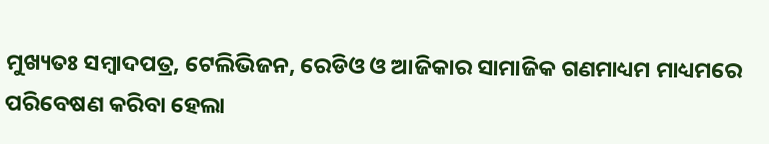ମୁଖ୍ୟତଃ ସମ୍ବାଦପତ୍ର, ଟେଲିଭିଜନ, ରେଡିଓ ଓ ଆଜିକାର ସାମାଜିକ ଗଣମାଧ୍ୟମ ମାଧ୍ୟମରେ ପରିବେଷଣ କରିବା ହେଲା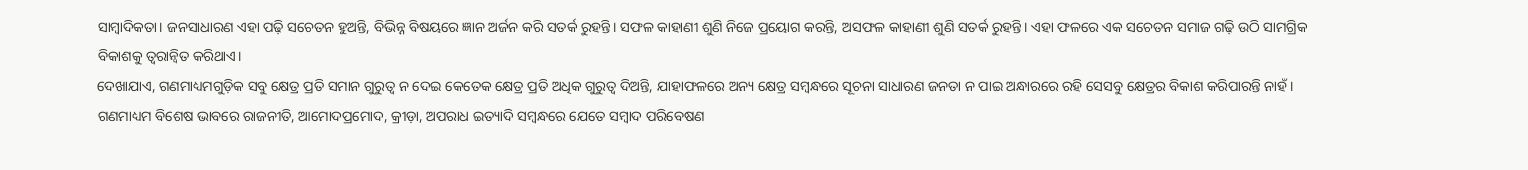ସାମ୍ବାଦିକତା। ଜନସାଧାରଣ ଏହା ପଢ଼ି ସଚେତନ ହୁଅନ୍ତି, ବିଭିନ୍ନ ବିଷୟରେ ଜ୍ଞାନ ଅର୍ଜନ କରି ସତର୍କ ରୁହନ୍ତି। ସଫଳ କାହାଣୀ ଶୁଣି ନିଜେ ପ୍ରୟୋଗ କରନ୍ତି, ଅସଫଳ କାହାଣୀ ଶୁଣି ସତର୍କ ରୁହନ୍ତି। ଏହା ଫଳରେ ଏକ ସଚେତନ ସମାଜ ଗଢ଼ି ଉଠି ସାମଗ୍ରିକ ବିକାଶକୁ ତ୍ୱରାନ୍ବିତ କରିଥାଏ।
ଦେଖାଯାଏ, ଗଣମାଧ୍ୟମଗୁଡ଼ିକ ସବୁ କ୍ଷେତ୍ର ପ୍ରତି ସମାନ ଗୁରୁତ୍ୱ ନ ଦେଇ କେତେକ କ୍ଷେତ୍ର ପ୍ରତି ଅଧିକ ଗୁରୁତ୍ୱ ଦିଅନ୍ତି, ଯାହାଫଳରେ ଅନ୍ୟ କ୍ଷେତ୍ର ସମ୍ବନ୍ଧରେ ସୂଚନା ସାଧାରଣ ଜନତା ନ ପାଇ ଅନ୍ଧାରରେ ରହି ସେସବୁ କ୍ଷେତ୍ରର ବିକାଶ କରିପାରନ୍ତି ନାହଁ। ଗଣମାଧ୍ୟମ ବିଶେଷ ଭାବରେ ରାଜନୀତି, ଆମୋଦପ୍ରମୋଦ, କ୍ରୀଡ଼ା, ଅପରାଧ ଇତ୍ୟାଦି ସମ୍ବନ୍ଧରେ ଯେତେ ସମ୍ବାଦ ପରିବେଷଣ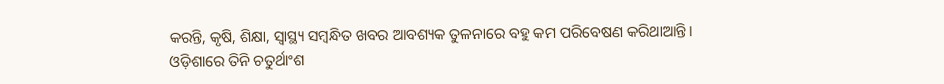କରନ୍ତି, କୃଷି, ଶିକ୍ଷା, ସ୍ବାସ୍ଥ୍ୟ ସମ୍ବନ୍ଧିତ ଖବର ଆବଶ୍ୟକ ତୁଳନାରେ ବହୁ କମ ପରିବେଷଣ କରିଥାଆନ୍ତି।
ଓଡ଼ିଶାରେ ତିନି ଚତୁର୍ଥାଂଶ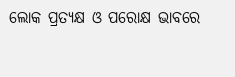ଲୋକ ପ୍ରତ୍ୟକ୍ଷ ଓ ପରୋକ୍ଷ ଭାବରେ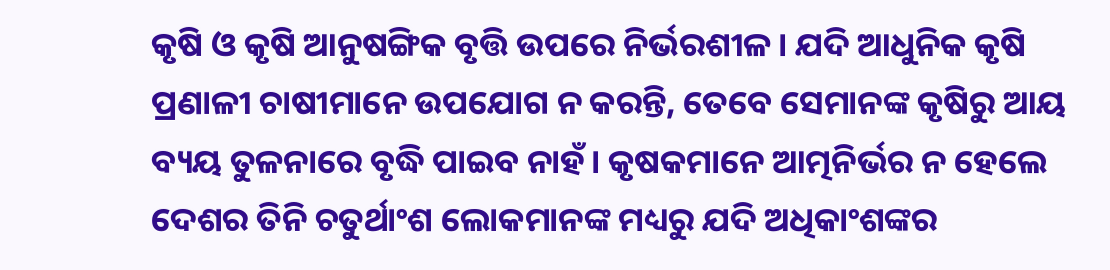କୃଷି ଓ କୃଷି ଆନୁଷଙ୍ଗିକ ବୃତ୍ତି ଉପରେ ନିର୍ଭରଶୀଳ। ଯଦି ଆଧୁନିକ କୃଷି ପ୍ରଣାଳୀ ଚାଷୀମାନେ ଉପଯୋଗ ନ କରନ୍ତି, ତେବେ ସେମାନଙ୍କ କୃଷିରୁ ଆୟ ବ୍ୟୟ ତୁଳନାରେ ବୃଦ୍ଧି ପାଇବ ନାହଁ। କୃଷକମାନେ ଆତ୍ମନିର୍ଭର ନ ହେଲେ ଦେଶର ତିନି ଚତୁର୍ଥାଂଶ ଲୋକମାନଙ୍କ ମଧ୍ୟରୁ ଯଦି ଅଧିକାଂଶଙ୍କର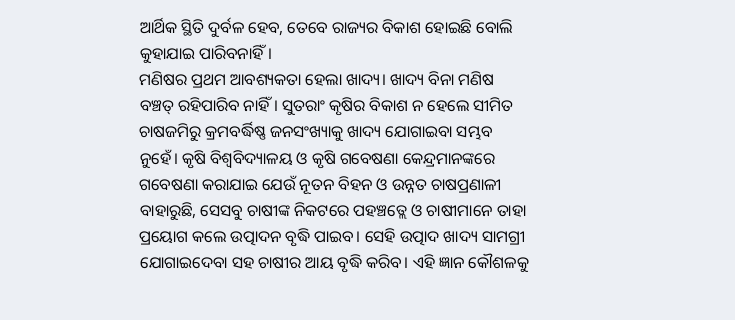ଆର୍ଥିକ ସ୍ଥିତି ଦୁର୍ବଳ ହେବ, ତେବେ ରାଜ୍ୟର ବିକାଶ ହୋଇଛି ବୋଲି କୁହାଯାଇ ପାରିବନାହିଁ।
ମଣିଷର ପ୍ରଥମ ଆବଶ୍ୟକତା ହେଲା ଖାଦ୍ୟ। ଖାଦ୍ୟ ବିନା ମଣିଷ ବଞ୍ଚତ୍ ରହିପାରିବ ନାହିଁ। ସୁତରାଂ କୃଷିର ବିକାଶ ନ ହେଲେ ସୀମିତ ଚାଷଜମିରୁ କ୍ରମବର୍ଦ୍ଧିଷ୍ଣ ଜନସଂଖ୍ୟାକୁ ଖାଦ୍ୟ ଯୋଗାଇବା ସମ୍ଭବ ନୁହେଁ। କୃଷି ବିଶ୍ୱବିଦ୍ୟାଳୟ ଓ କୃଷି ଗବେଷଣା କେନ୍ଦ୍ରମାନଙ୍କରେ ଗବେଷଣା କରାଯାଇ ଯେଉଁ ନୂତନ ବିହନ ଓ ଉନ୍ନତ ଚାଷପ୍ରଣାଳୀ ବାହାରୁଛି, ସେସବୁ ଚାଷୀଙ୍କ ନିକଟରେ ପହଞ୍ଚତ୍ଲେ ଓ ଚାଷୀମାନେ ତାହା ପ୍ରୟୋଗ କଲେ ଉତ୍ପାଦନ ବୃଦ୍ଧି ପାଇବ। ସେହି ଉତ୍ପାଦ ଖାଦ୍ୟ ସାମଗ୍ରୀ ଯୋଗାଇଦେବା ସହ ଚାଷୀର ଆୟ ବୃଦ୍ଧି କରିବ। ଏହି ଜ୍ଞାନ କୌଶଳକୁ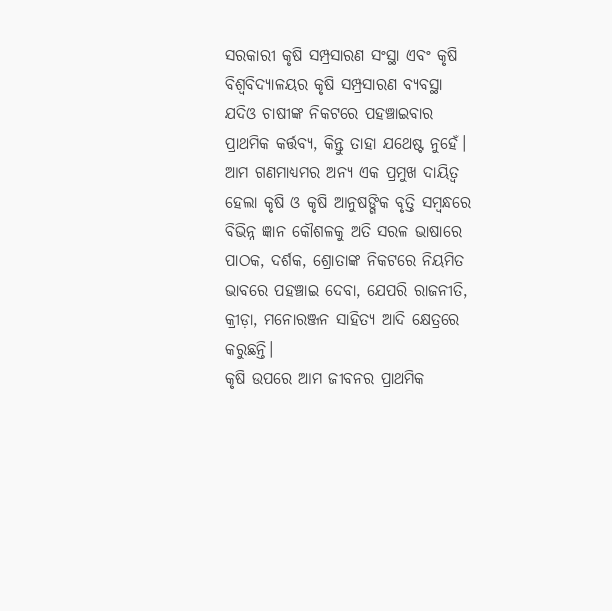ସରକାରୀ କୃଷି ସମ୍ପ୍ରସାରଣ ସଂସ୍ଥା ଏବଂ କୃଷି ବିଶ୍ୱବିଦ୍ୟାଳୟର କୃଷି ସମ୍ପ୍ରସାରଣ ବ୍ୟବସ୍ଥା ଯଦିଓ ଚାଷୀଙ୍କ ନିକଟରେ ପହଞ୍ଚାଇବାର ପ୍ରାଥମିକ କର୍ତ୍ତବ୍ୟ, କିନ୍ତୁ ତାହା ଯଥେଷ୍ଟ ନୁହେଁ। ଆମ ଗଣମାଧ୍ୟମର ଅନ୍ୟ ଏକ ପ୍ରମୁଖ ଦାୟିତ୍ୱ ହେଲା କୃଷି ଓ କୃଷି ଆନୁଷଙ୍ଗିକ ବୃତ୍ତି ସମ୍ବନ୍ଧରେ ବିଭିନ୍ନ ଜ୍ଞାନ କୌଶଳକୁ ଅତି ସରଳ ଭାଷାରେ ପାଠକ, ଦର୍ଶକ, ଶ୍ରୋତାଙ୍କ ନିକଟରେ ନିୟମିତ ଭାବରେ ପହଞ୍ଚାଇ ଦେବା, ଯେପରି ରାଜନୀତି, କ୍ରୀଡ଼ା, ମନୋରଞ୍ଜନ ସାହିତ୍ୟ ଆଦି କ୍ଷେତ୍ରରେ କରୁଛନ୍ତି।
କୃଷି ଉପରେ ଆମ ଜୀବନର ପ୍ରାଥମିକ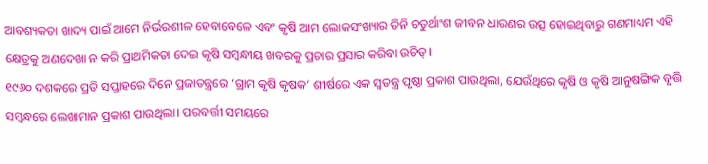ଆବଶ୍ୟକତା ଖାଦ୍ୟ ପାଇଁ ଆମେ ନିର୍ଭରଶୀଳ ହେବାବେଳେ ଏବଂ କୃଷି ଆମ ଲୋକସଂଖ୍ୟାର ତିନି ଚତୁର୍ଥାଂଶ ଜୀବନ ଧାରଣର ଉତ୍ସ ହୋଇଥିବାରୁ ଗଣମାଧ୍ୟମ ଏହି କ୍ଷେତ୍ରକୁ ଅଣଦେଖା ନ କରି ପ୍ରାଥମିକତା ଦେଇ କୃଷି ସମ୍ବନ୍ଧୀୟ ଖବରକୁ ପ୍ରଚାର ପ୍ରସାର କରିବା ଉଚିତ୍‌।
୧୯୬୦ ଦଶକରେ ପ୍ରତି ସପ୍ତାହରେ ଦିନେ ପ୍ରଜାତନ୍ତ୍ରରେ ‘ଗ୍ରାମ କୃଷି କୃଷକ’ ଶୀର୍ଷରେ ଏକ ସ୍ବତନ୍ତ୍ର ପୃଷ୍ଠା ପ୍ରକାଶ ପାଉଥିଲା, ଯେଉଁଥିରେ କୃଷି ଓ କୃଷି ଆନୁଷଙ୍ଗିକ ବୃତ୍ତି ସମ୍ବନ୍ଧରେ ଲେଖାମାନ ପ୍ରକାଶ ପାଉଥିଲା। ପରବର୍ତ୍ତୀ ସମୟରେ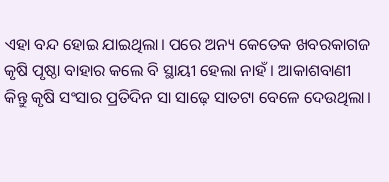ଏହା ବନ୍ଦ ହୋଇ ଯାଇଥିଲା। ପରେ ଅନ୍ୟ କେତେକ ଖବରକାଗଜ କୃଷି ପୃଷ୍ଠା ବାହାର କଲେ ବି ସ୍ଥାୟୀ ହେଲା ନାହଁ। ଆକାଶବାଣୀ କିନ୍ତୁ କୃଷି ସଂସାର ପ୍ରତିଦିନ ସା ସାଢ଼େ ସାତଟା ବେଳେ ଦେଉଥିଲା।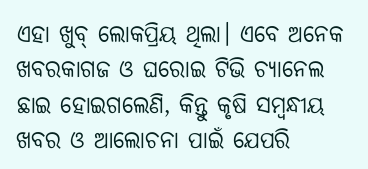ଏହା ଖୁବ୍‌ ଲୋକପ୍ରିୟ ଥିଲା। ଏବେ ଅନେକ ଖବରକାଗଜ ଓ ଘରୋଇ ଟିଭି ଚ୍ୟାନେଲ ଛାଇ ହୋଇଗଲେଣି, କିନ୍ତୁ କୃଷି ସମ୍ବନ୍ଧୀୟ ଖବର ଓ ଆଲୋଚନା ପାଇଁ ଯେପରି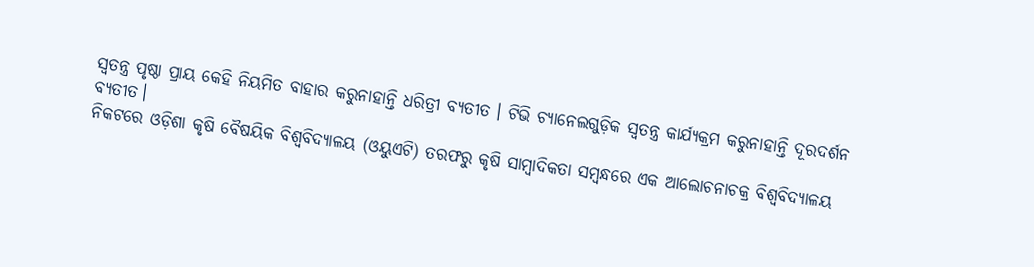ସ୍ବତନ୍ତ୍ର ପୃଷ୍ଠା ପ୍ରାୟ କେହି ନିୟମିତ ବାହାର କରୁନାହାନ୍ତି ଧରିତ୍ରୀ ବ୍ୟତୀତ । ଟିଭି ଚ୍ୟାନେଲଗୁଡ଼ିକ ସ୍ବତନ୍ତ୍ର କାର୍ଯ୍ୟକ୍ରମ କରୁନାହାନ୍ତି ଦୂରଦର୍ଶନ ବ୍ୟତୀତ।
ନିକଟରେ ଓଡ଼ିଶା କୃଷି ବୈଷୟିକ ବିଶ୍ୱବିଦ୍ୟାଳୟ (ଓୟୁଏଟି) ତରଫରୁ କୃଷି ସାମ୍ବାଦିକତା ସମ୍ବନ୍ଧରେ ଏକ ଆଲୋଚନାଚକ୍ର ବିଶ୍ବବିଦ୍ୟାଳୟ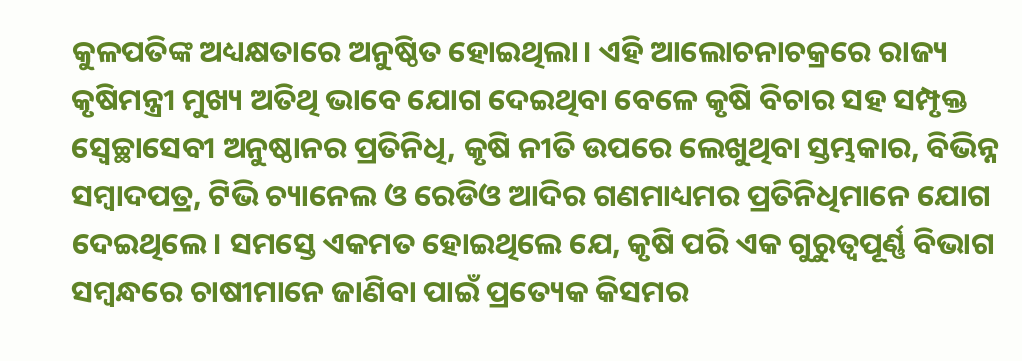କୁଳପତିଙ୍କ ଅଧ୍ୟକ୍ଷତାରେ ଅନୁଷ୍ଠିତ ହୋଇଥିଲା। ଏହି ଆଲୋଚନାଚକ୍ରରେ ରାଜ୍ୟ କୃଷିମନ୍ତ୍ରୀ ମୁଖ୍ୟ ଅତିଥି ଭାବେ ଯୋଗ ଦେଇଥିବା ବେଳେ କୃଷି ବିଚାର ସହ ସମ୍ପୃକ୍ତ ସ୍ବେଚ୍ଛାସେବୀ ଅନୁଷ୍ଠାନର ପ୍ରତିନିଧି, କୃଷି ନୀତି ଉପରେ ଲେଖୁଥିବା ସ୍ତମ୍ଭକାର, ବିଭିନ୍ନ ସମ୍ବାଦପତ୍ର, ଟିଭି ଚ୍ୟାନେଲ ଓ ରେଡିଓ ଆଦିର ଗଣମାଧ୍ୟମର ପ୍ରତିନିଧିମାନେ ଯୋଗ ଦେଇଥିଲେ। ସମସ୍ତେ ଏକମତ ହୋଇଥିଲେ ଯେ, କୃଷି ପରି ଏକ ଗୁରୁତ୍ୱପୂର୍ଣ୍ଣ ବିଭାଗ ସମ୍ବନ୍ଧରେ ଚାଷୀମାନେ ଜାଣିବା ପାଇଁ ପ୍ରତ୍ୟେକ କିସମର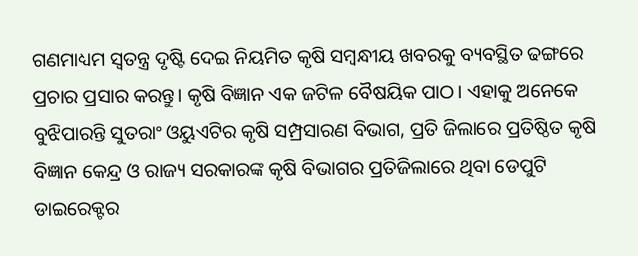ଗଣମାଧ୍ୟମ ସ୍ବତନ୍ତ୍ର ଦୃଷ୍ଟି ଦେଇ ନିୟମିତ କୃଷି ସମ୍ବନ୍ଧୀୟ ଖବରକୁ ବ୍ୟବସ୍ଥିତ ଢଙ୍ଗରେ ପ୍ରଚାର ପ୍ରସାର କରନ୍ତୁ। କୃଷି ବିଜ୍ଞାନ ଏକ ଜଟିଳ ବୈଷୟିକ ପାଠ। ଏହାକୁ ଅନେକେ ବୁଝିପାରନ୍ତି ସୁତରାଂ ଓୟୁଏଟିର କୃଷି ସମ୍ପ୍ରସାରଣ ବିଭାଗ, ପ୍ରତି ଜିଲାରେ ପ୍ରତିଷ୍ଠିତ କୃଷି ବିଜ୍ଞାନ କେନ୍ଦ୍ର ଓ ରାଜ୍ୟ ସରକାରଙ୍କ କୃଷି ବିଭାଗର ପ୍ରତିଜିଲାରେ ଥିବା ଡେପୁଟି ଡାଇରେକ୍ଟର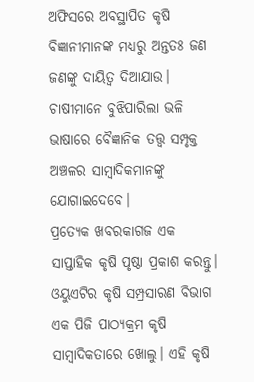ଅଫିସରେ ଅବସ୍ଥାପିତ କୃଷି ବିଜ୍ଞାନୀମାନଙ୍କ ମଧ୍ୟରୁ ଅନ୍ତତଃ ଜଣ ଜଣଙ୍କୁ ଦାୟିତ୍ୱ ଦିଆଯାଉ। ଚାଷୀମାନେ ବୁଝିପାରିଲା ଭଳି ଭାଷାରେ ବୈଜ୍ଞାନିକ ତତ୍ତ୍ୱ ସମ୍ପୃକ୍ତ ଅଞ୍ଚଳର ସାମ୍ବାଦିକମାନଙ୍କୁ ଯୋଗାଇଦେବେ।
ପ୍ରତ୍ୟେକ ଖବରକାଗଜ ଏକ ସାପ୍ତାହିକ କୃଷି ପୃଷ୍ଠା ପ୍ରକାଶ କରନ୍ତୁ। ଓୟୁଏଟିର କୃଷି ସମ୍ପ୍ରସାରଣ ବିଭାଗ ଏକ ପିଜି ପାଠ୍ୟକ୍ରମ କୃଷି ସାମ୍ବାଦିକତାରେ ଖୋଲୁ। ଏହି କୃଷି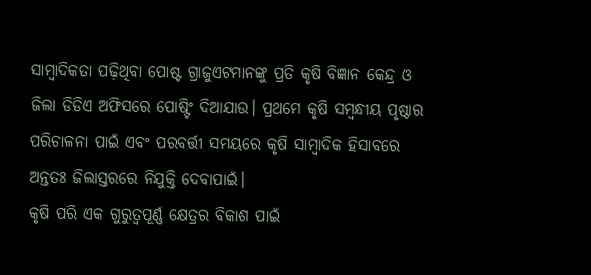ସାମ୍ବାଦିକତା ପଢ଼ିଥିବା ପୋଷ୍ଟ ଗ୍ରାଜୁଏଟମାନଙ୍କୁ ପ୍ରତି କୃଷି ବିଜ୍ଞାନ କେନ୍ଦ୍ର ଓ ଜିଲା ଡିଡିଏ ଅଫିସରେ ପୋଷ୍ଟିଂ ଦିଆଯାଉ। ପ୍ରଥମେ କୃଷି ସମ୍ବନ୍ଧୀୟ ପୃଷ୍ଠାର ପରିଚାଳନା ପାଇଁ ଏବଂ ପରବର୍ତ୍ତୀ ସମୟରେ କୃଷି ସାମ୍ବାଦିକ ହିସାବରେ ଅନ୍ତତଃ ଜିଲାସ୍ତରରେ ନିଯୁକ୍ତି ଦେବାପାଇଁ।
କୃଷି ପରି ଏକ ଗୁରୁତ୍ୱପୂର୍ଣ୍ଣ କ୍ଷେତ୍ରର ବିକାଶ ପାଇଁ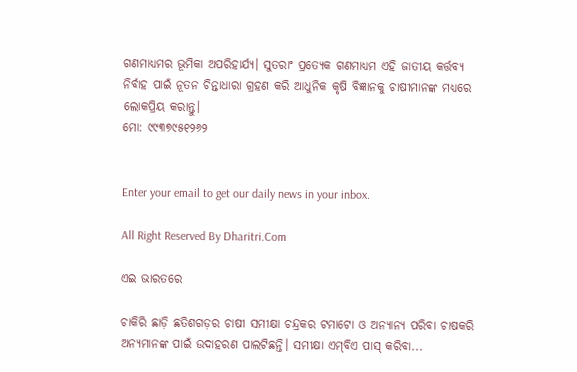ଗଣମାଧ୍ୟମର ଭୂମିକା ଅପରିହାର୍ଯ୍ୟ। ସୁତରାଂ ପ୍ରତ୍ୟେକ ଗଣମାଧ୍ୟମ ଏହି ଜାତୀୟ କର୍ତ୍ତବ୍ୟ ନିର୍ବାହ ପାଇଁ ନୂତନ ଚିନ୍ତାଧାରା ଗ୍ରହଣ କରି ଆଧୁନିକ କୃଷି ବିଜ୍ଞାନକୁ ଚାଷୀମାନଙ୍କ ମଧ୍ୟରେ ଲୋକପ୍ରିୟ କରାନ୍ତୁ।
ମୋ: ୯୯୩୭୯୫୧୨୬୨


Enter your email to get our daily news in your inbox.

All Right Reserved By Dharitri.Com

ଏଇ ଭାରତରେ

ଚାକିରି ଛାଡ଼ି ଛତିଶଗଡ଼ର ଚାଷୀ ସମୀକ୍ଷା ଚନ୍ଦ୍ରକର ଟମାଟୋ ଓ ଅନ୍ୟାନ୍ୟ ପରିବା ଚାଷକରି ଅନ୍ୟମାନଙ୍କ ପାଇଁ ଉଦାହରଣ ପାଲଟିଛନ୍ତି। ସମୀକ୍ଷା ଏମ୍‌ବିଏ ପାସ୍‌ କରିବା...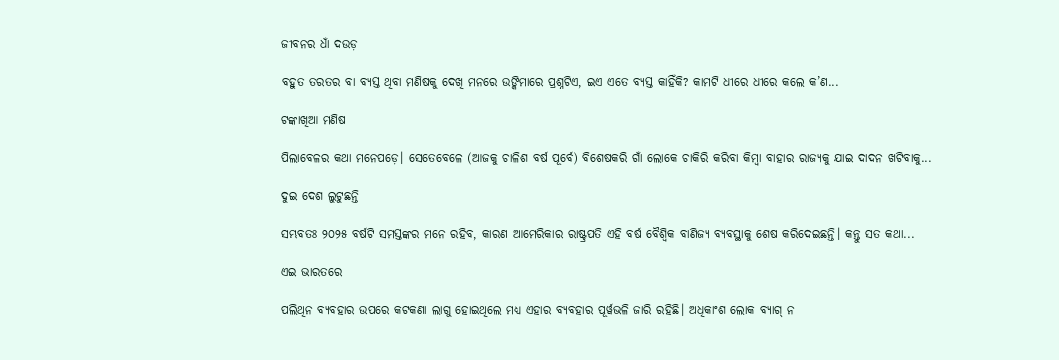ଜୀବନର ଧାଁ ଦଉଡ଼

ବହୁତ ତରତର ବା ବ୍ୟସ୍ତ ଥିବା ମଣିଷକୁ ଦେଖି ମନରେ ଉଙ୍କିମାରେ ପ୍ରଶ୍ନଟିଏ, ଇଏ ଏତେ ବ୍ୟସ୍ତ କାହିଁକି? କାମଟି ଧୀରେ ଧୀରେ କଲେ କ’ଣ...

ଟଙ୍କାଖିଆ ମଣିଷ

ପିଲାବେଳର କଥା ମନେପଡ଼େ। ସେତେବେଳେ (ଆଜକୁ ଚାଳିଶ ବର୍ଷ ପୂର୍ବେ) ବିଶେଷକରି ଗାଁ ଲୋକେ ଚାକିରି କରିବା କିମ୍ବା ବାହାର ରାଜ୍ୟକୁ ଯାଇ ଦାଦନ ଖଟିବାକୁ...

ଦୁଇ ଦେଶ ଲୁଟୁଛନ୍ତି

ସମ୍ଭବତଃ ୨୦୨୫ ବର୍ଷଟି ସମସ୍ତଙ୍କର ମନେ ରହିବ, କାରଣ ଆମେରିକାର ରାଷ୍ଟ୍ରପତି ଏହି ବର୍ଷ ବୈଶ୍ୱିକ ବାଣିଜ୍ୟ ବ୍ୟବସ୍ଥାକୁ ଶେଷ କରିଦେଇଛନ୍ତି। କନ୍ତୁ ସତ କଥା...

ଏଇ ଭାରତରେ

ପଲିଥିନ ବ୍ୟବହାର ଉପରେ କଟକଣା ଲାଗୁ ହୋଇଥିଲେ ମଧ୍ୟ ଏହାର ବ୍ୟବହାର ପୂର୍ୱଭଳି ଜାରି ରହିଛି। ଅଧିକାଂଶ ଲୋକ ବ୍ୟାଗ୍‌ ନ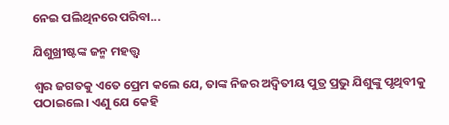ନେଇ ପଲିଥିନରେ ପରିବା...

ଯିଶୁଖ୍ରୀଷ୍ଟଙ୍କ ଜନ୍ମ ମହତ୍ତ୍ୱ

ଶ୍ୱର ଜଗତକୁ ଏତେ ପ୍ରେମ କଲେ ଯେ, ତାଙ୍କ ନିଜର ଅଦ୍ୱିତୀୟ ପୁତ୍ର ପ୍ରଭୁ ଯିଶୁଙ୍କୁ ପୃଥିବୀକୁ ପଠାଇଲେ। ଏଣୁ ଯେ କେହି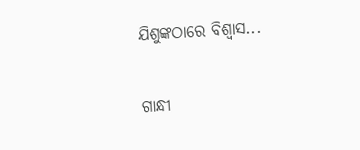ଯିଶୁଙ୍କଠାରେ ବିଶ୍ୱାସ...

ଗାନ୍ଧୀ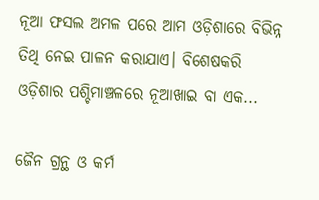ନୂଆ ଫସଲ ଅମଳ ପରେ ଆମ ଓଡ଼ିଶାରେ ବିଭିନ୍ନ ତିଥି ନେଇ ପାଳନ କରାଯାଏ। ବିଶେଷକରି ଓଡ଼ିଶାର ପଶ୍ଚିମାଞ୍ଚଳରେ ନୂଆଖାଇ ବା ଏକ...

ଜୈନ ଗ୍ରନ୍ଥ ଓ କର୍ମ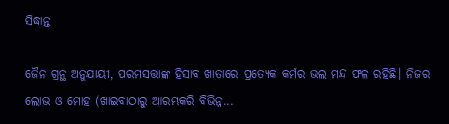ସିଦ୍ଧାନ୍ତ

ଜୈନ ଗ୍ରନ୍ଥ ଅନୁଯାୟୀ, ପରମସତ୍ତାଙ୍କ ହିସାବ ଖାତାରେ ପ୍ରତ୍ୟେକ କର୍ମର ଭଲ ମନ୍ଦ ଫଳ ରହିଛି। ନିଜର ଲୋଭ ଓ ମୋହ (ଖାଇବାଠାରୁ ଆରମ୍ଭକରି ବିଭିନ୍ନ...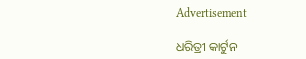Advertisement

ଧରିତ୍ରୀ କାର୍ଟୁନ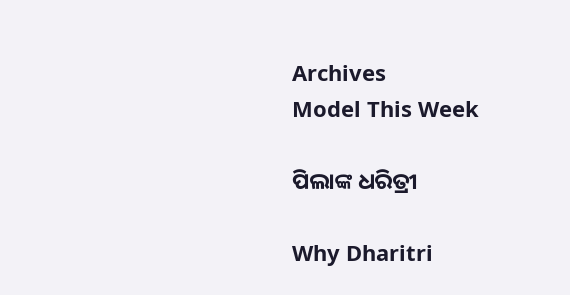Archives
Model This Week

ପିଲାଙ୍କ ଧରିତ୍ରୀ

Why Dharitri